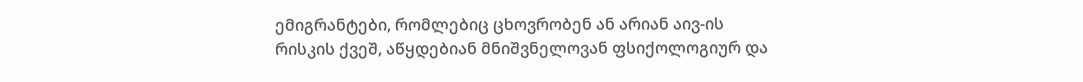ემიგრანტები, რომლებიც ცხოვრობენ ან არიან აივ-ის რისკის ქვეშ, აწყდებიან მნიშვნელოვან ფსიქოლოგიურ და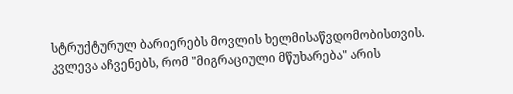სტრუქტურულ ბარიერებს მოვლის ხელმისაწვდომობისთვის. კვლევა აჩვენებს, რომ "მიგრაციული მწუხარება" არის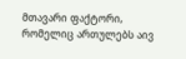მთავარი ფაქტორი, რომელიც ართულებს აივ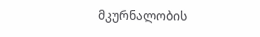მკურნალობის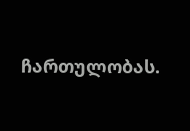ჩართულობას.